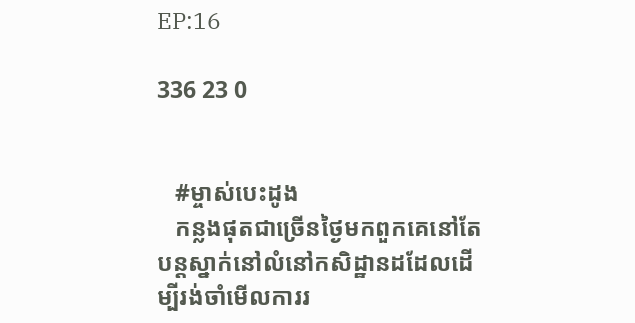EP:16

336 23 0


   #ម្ចាស់បេះដូង
   កន្លងផុតជាច្រើនថ្ងៃមកពួកគេនៅតែបន្តស្នាក់នៅលំនៅកសិដ្ឋានដដែលដើម្បីរង់ចាំមើលការរ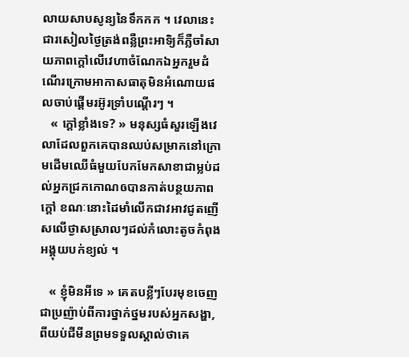លាយសាបសូន្យនៃទឹកកក ។ វេលានេះជារសៀលថ្ងៃត្រង់ពន្លឺព្រះអាទិ្យក៏ភ្លឺចាំសាយភាពក្តៅលើវេហាចំណែកឯអ្នករួមដំណើរក្រោមអាកាសធាតុមិនអំណោយផលចាប់ផ្តើមរអ៊ូរទ្រាំបណ្តើរៗ ។
   « ក្តៅខ្លាំងទេ? » មនុស្សធំសួរឡើងវេលាដែលពួកគេបានឈប់សម្រាកនៅក្រោមដើមឈើធំមួយបែកមែកសាខាជាម្លប់ដល់អ្នកជ្រកកោណឲបានកាត់បន្ថយភាពក្តៅ ខណៈនោះដៃមាំលើកជាវអាវជូតញើសលើថ្ងាសស្រាលៗដល់កំលោះតូចកំពុងអង្គុយបក់ខ្យល់ ។

   « ខ្ញុំមិនអីទេ » គេតបខ្លីៗបែរមុខចេញជាប្រញ៉ាប់ពីការថ្នាក់ថ្នមរបស់អ្នកសង្ហា, ពីយប់ជីមីនព្រមទទួលស្គាល់ថាគេ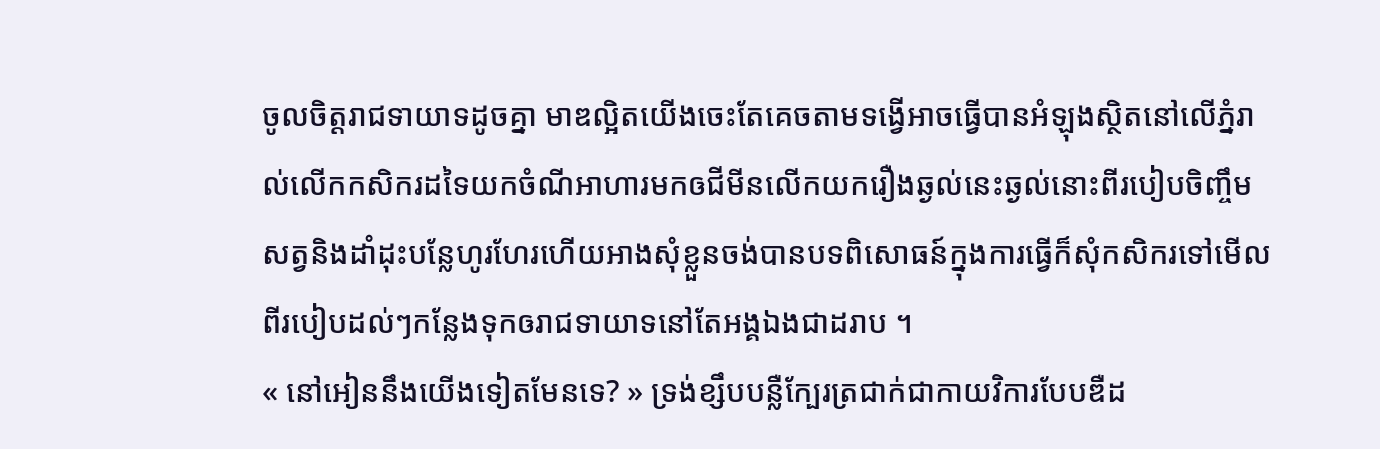ចូលចិត្តរាជទាយាទដូចគ្នា មាឌល្អិតយើងចេះតែគេចតាមទង្វើអាចធ្វើបានអំឡុងស្ថិតនៅលើភ្នំរាល់លើកកសិករដទៃយកចំណីអាហារមកឲជីមីនលើកយករឿងឆ្ងល់នេះឆ្ងល់នោះពីរបៀបចិញ្ចឹមសត្វនិងដាំដុះបន្លែហូរហែរហើយអាងសុំខ្លួនចង់បានបទពិសោធន៍ក្នុងការធ្វើក៏សុំកសិករទៅមើលពីរបៀបដល់ៗកន្លែងទុកឲរាជទាយាទនៅតែអង្គឯងជាដរាប ។
« នៅអៀននឹងយើងទៀតមែនទេ? » ទ្រង់ខ្សឹបបន្លឺក្បែរត្រជាក់ជាកាយវិការបែបឌឺដ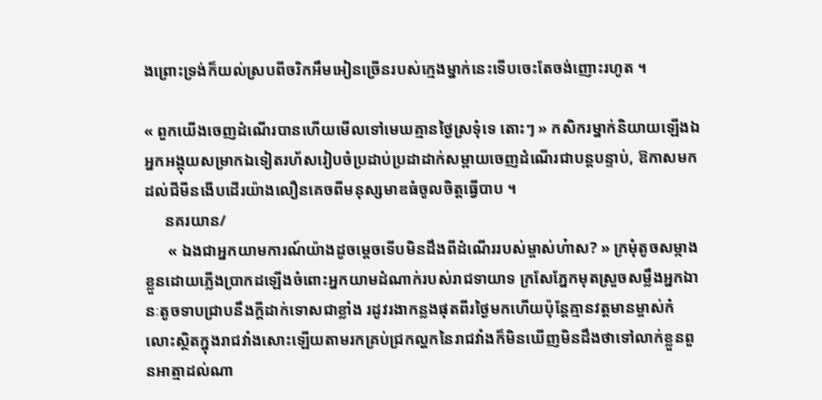ងព្រោះទ្រង់ក៏យល់ស្របពីចរិកអឹមអៀនច្រើនរបស់ក្មេងម្នាក់នេះទើបចេះតែចង់ញោះរហូត ។

« ពួកយើងចេញដំណើរបានហើយមើលទៅមេឃគ្មានថ្ងៃស្រទុំទេ តោះៗ » កសិករម្នាក់និយាយឡើងឯអ្នកអង្គុយសម្រាកឯទៀតរហ័សរៀបចំប្រដាប់ប្រដាដាក់សម្ពាយចេញដំណើរជាបន្តបន្ទាប់, ឱកាសមកដល់ជីមីនងើបដើរយ៉ាងលឿនគេចពីមនុស្សមាឌធំចូលចិត្តធ្វើបាប ។
     នគរយាន/
      « ឯងជាអ្នកយាមការណ៍យ៉ាងដូចម្តេចទើបមិនដឹងពីដំណើររបស់ម្ចាស់ហ៎ាស? » ក្រមុំតូចសម្កាងខ្លួនដោយភ្លើងប្រាកដឡើងចំពោះអ្នកយាមដំណាក់របស់រាជទាយាទ ក្រសែភ្នែកមុតស្រួចសម្លឹងអ្នកឯានៈតូចទាបជ្រាបនឹងក្តីដាក់ទោសជាខ្លាំង រដូវរងាកន្លងផុតពីរថ្ងៃមកហើយប៉ុន្តែគ្មានវត្តមានម្ចាស់កំលោះស្ថិតក្នុងរាជវាំងសោះឡើយតាមរកគ្រប់ជ្រកល្ហកនៃរាជវាំងក៏មិនឃើញមិនដឹងថាទៅលាក់ខ្លួនពួនអាត្មាដល់ណា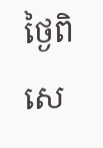ថ្ងៃពិសេ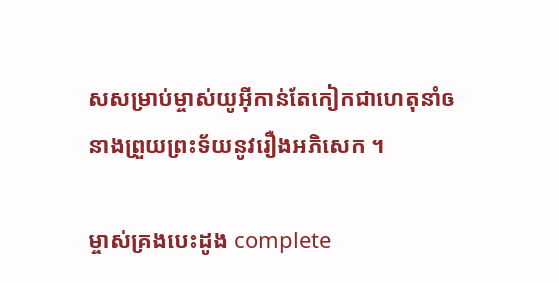សសម្រាប់ម្ចាស់យូអុីកាន់តែកៀកជាហេតុនាំឲនាងព្រួយព្រះទ័យនូវរឿងអភិសេក ។

ម្ចាស់គ្រងបេះដូង complete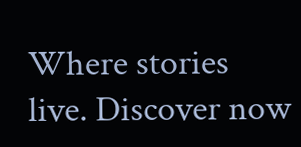Where stories live. Discover now